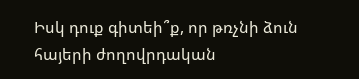Իսկ դուք գիտեի՞ք, որ թռչնի ձուն հայերի ժողովրդական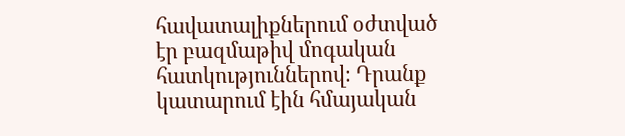հավատալիքներում օժտված էր բազմաթիվ մոգական հատկություններով։ Դրանք կատարում էին հմայական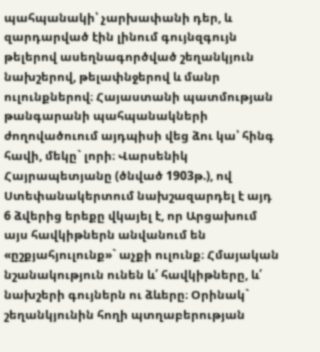պահպանակի՝ չարխափանի դեր, և զարդարված էին լինում գույնզգույն թելերով ասեղնագործված շեղանկյուն նախշերով, թելափնջերով և մանր ուլունքներով։ Հայաստանի պատմության թանգարանի պահպանակների ժողովածուում այդպիսի վեց ձու կա՝ հինգ հավի, մեկը` լորի։ Վարսենիկ Հայրապետյանը (ծնված 1903թ.), ով Ստեփանակերտում նախշազարդել է այդ 6 ձվերից երեքը վկայել է, որ Արցախում այս հավկիթներն անվանում են «ըշքյահյուլունք»` աչքի ուլունք։ Հմայական նշանակություն ունեն և՛ հավկիթները, և՛ նախշերի գույներն ու ձևերը։ Օրինակ` շեղանկյունին հողի պտղաբերության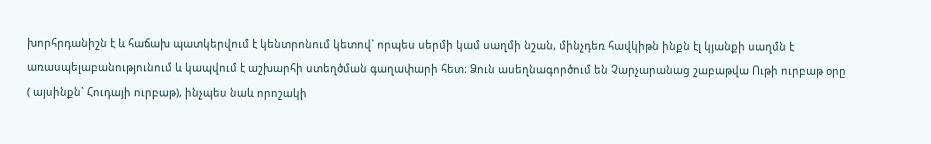խորհրդանիշն է և հաճախ պատկերվում է կենտրոնում կետով` որպես սերմի կամ սաղմի նշան, մինչդեռ հավկիթն ինքն էլ կյանքի սաղմն է առասպելաբանությունում և կապվում է աշխարհի ստեղծման գաղափարի հետ։ Ձուն ասեղնագործում են Չարչարանաց շաբաթվա Ութի ուրբաթ օրը ( այսինքն` Հուդայի ուրբաթ), ինչպես նաև որոշակի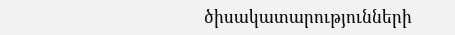ծիսակատարությունների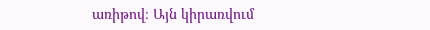առիթով։ Այն կիրառվում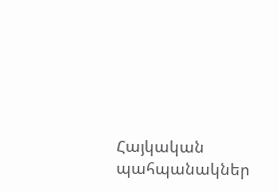Հայկական պահպանակներ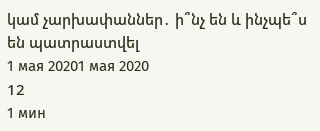կամ չարխափաններ․ ի՞նչ են և ինչպե՞ս են պատրաստվել
1 мая 20201 мая 2020
12
1 мин